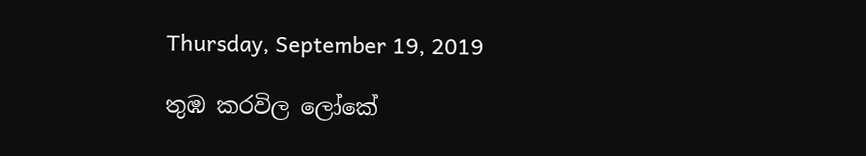Thursday, September 19, 2019

තුඹ කරවිල ලෝකේ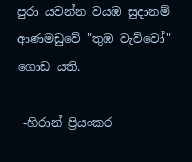පුරා යවන්න වයඹ සුදානම් ආණමඩුවේ "තුඹ වැව්වෝ" ගොඩ යති.

 -හිරාන් ප්‍රියංකර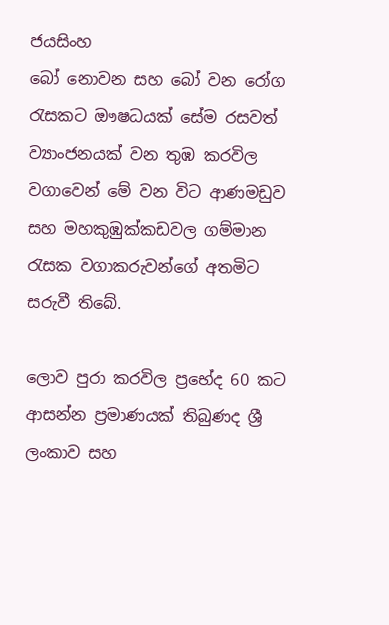ජයසිංහ
බෝ නොවන සහ බෝ වන රෝග රැසකට ඖෂධයක් සේම රසවත් ව්‍යාංජනයක් වන තුඹ කරවිල වගාවෙන් මේ වන විට ආණමඩුව සහ මහකුඹුක්කඩවල ගම්මාන රැසක වගාකරුවන්ගේ අතමිට සරුවී තිබේ.

ලොව පුරා කරවිල ප්‍රභේද 60 කට ආසන්න ප්‍රමාණයක් තිබුණද ශ්‍රී ලංකාව සහ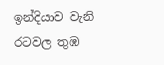ඉන්දියාව වැනි රටවල තුඹ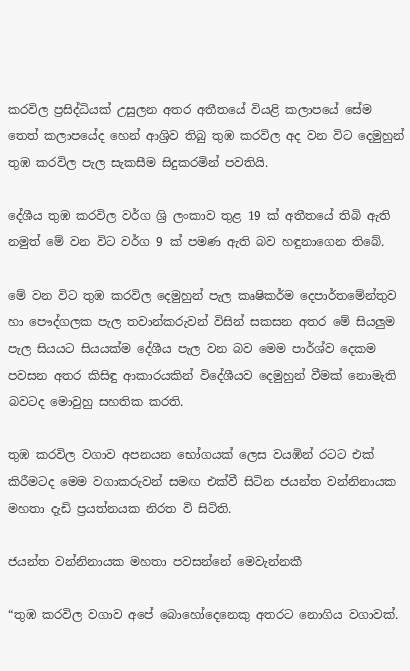කරවිල ප්‍රසිද්ධියක් උසුලන අතර අතීතයේ වියළි කලාපයේ සේම තෙත් කලාපයේද හෙන් ආශ්‍රිව තිබු තුඹ කරවිල අද වන විට දෙමුහුන් තුඹ කරවිල පැල සැකසීම සිදුකරමින් පවතියි.

දේශීය තුඹ කරවිල වර්ග ශ්‍රි ලංකාව තුළ 19 ක් අතීතයේ තිබි ඇති නමුත් මේ වන විට වර්ග 9 ක් පමණ ඇති බව හඳුනාගෙන තිබේ.

මේ වන විට තුඹ කරවිල දෙමුහුන් පැල කෘෂිකර්ම දෙපාර්තමේන්තුව හා පෞද්ගලක පැල තවාන්කරුවන් විසින් සකසන අතර මේ සියලුම පැල සියයට සියයක්ම දේශීය පැල වන බව මෙම පාර්ශ්ව දෙකම පවසන අතර කිසිඳු ආකාරයකින් විදේශීයව දෙමුහුන් වීමක් නොමැති බවටද මොවුහු සහතික කරති.

තුඹ කරවිල වගාව අපනයන භෝගයක් ලෙස වයඹින් රටට එක් කිරීමටද මෙම වගාකරුවන් සමඟ එක්වී සිටින ජයන්ත වන්නිනායක මහතා දැඩි ප්‍රයත්නයක නිරත වි සිටිති.

ජයන්ත වන්නිනායක මහතා පවසන්නේ මෙවැන්නකී

“තුඹ කරවිල වගාව අපේ බොහෝදෙනෙකු අතරට නොගිය වගාවක්.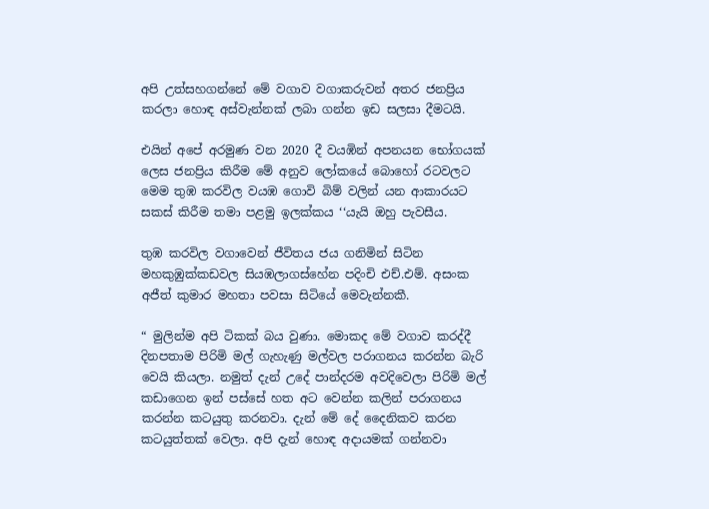අපි උත්සහගන්නේ මේ වගාව වගාකරුවන් අතර ජනප්‍රිය කරලා හොඳ අස්වැන්නක් ලබා ගන්න ඉඩ සලසා දීමටයි.

එයින් අපේ අරමුණ වන 2020 දී වයඹින් අපනයන භෝගයක් ලෙස ජනප්‍රිය කිරීම මේ අනුව ලෝකයේ බොහෝ රටවලට මෙම තුඹ කරවිල වයඹ ගොවි බිම් වලින් යන ආකාරයට සකස් කිරීම තමා පළමු ඉලක්කය ‘‘යැයි ඔහු පැවසීය.

තුඹ කරවිල වගාවෙන් ජීවිතය ජය ගනිමින් සිටින මහකුඹුක්කඩවල සියඹලාගස්හේන පදිංචි එච්.එම්. අසංක අජීත් කුමාර මහතා පවසා සිටියේ මෙවැන්නකී.

“ මුලින්ම අපි ටිකක් බය වුණා. මොකද මේ වගාව කරද්දී දිනපතාම පිරිමි මල් ගැහැණු මල්වල පරාගනය කරන්න බැරි වෙයි කියලා. නමුත් දැන් උදේ පාන්දරම අවදිවෙලා පිරිමි මල් කඩාගෙන ඉන් පස්සේ හත අට වෙන්න කලින් පරාගනය කරන්න කටයුතු කරනවා. දැන් මේ දේ දෛනිකව කරන කටයුත්තක් වෙලා. අපි දැන් හොඳ අදායමක් ගන්නවා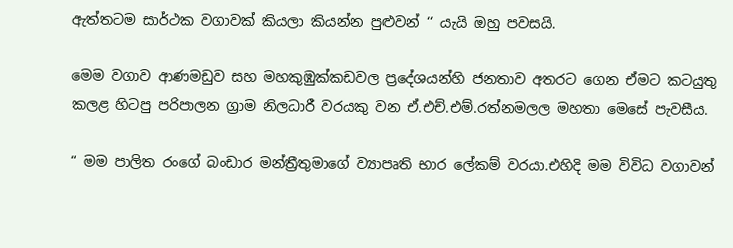ඇත්තටම සාර්ථක වගාවක් කියලා කියන්න පුළුවන් ‘‘ යැයි ඔහු පවසයි.

මෙම වගාව ආණමඩුව සහ මහකුඹුක්කඩවල ප්‍රදේශයන්හි ජනතාව අතරට ගෙන ඒමට කටයුතු කලළ හිටපු පරිපාලන ග්‍රාම නිලධාරී වරයකු වන ඒ.එච්.එම්.රත්නමලල මහතා මෙසේ පැවසීය.

“ මම පාලිත රංගේ බංඩාර මන්ත්‍රීතුමාගේ ව්‍යාපෘති භාර ලේකම් වරයා.එහිදි මම විවිධ වගාවන්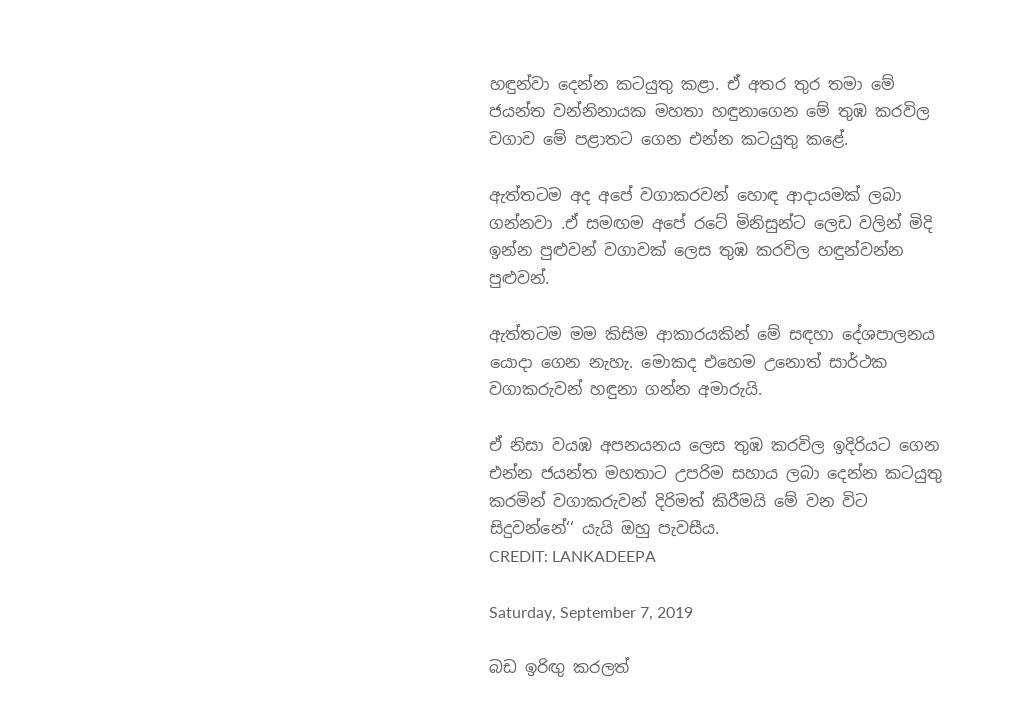හඳුන්වා දෙන්න කටයුතු කළා. ඒ අතර තුර තමා මේ ජයන්ත වන්නිනායක මහතා හඳුනාගෙන මේ තුඹ කරවිල වගාව මේ පළාතට ගෙන එන්න කටයුතු කළේ.

ඇත්තටම අද අපේ වගාකරවන් හොඳ ආදායමක් ලබා ගන්නවා .ඒ සමඟම අපේ රටේ මිනිසුන්ට ලෙඩ වලින් මිදි ඉන්න පුළුවන් වගාවක් ලෙස තුඹ කරවිල හඳුන්වන්න පුළුවන්.

ඇත්තටම මම කිසිම ආකාරයකින් මේ සඳහා දේශපාලනය යොදා ගෙන නැහැ. මොකද එහෙම උනොත් සාර්ථක වගාකරුවන් හඳුනා ගන්න අමාරුයි.

ඒ නිසා වයඹ අපනයනය ලෙස තුඹ කරවිල ඉදිරියට ගෙන එන්න ජයන්ත මහතාට උපරිම සහාය ලබා දෙන්න කටයුතු කරමින් වගාකරුවන් දිරිමත් කිරීමයි මේ වන විට සිදුවන්නේ‘‘ යැයි ඔහු පැවසීය.
CREDIT: LANKADEEPA

Saturday, September 7, 2019

බඩ ඉරිඟු කරලත්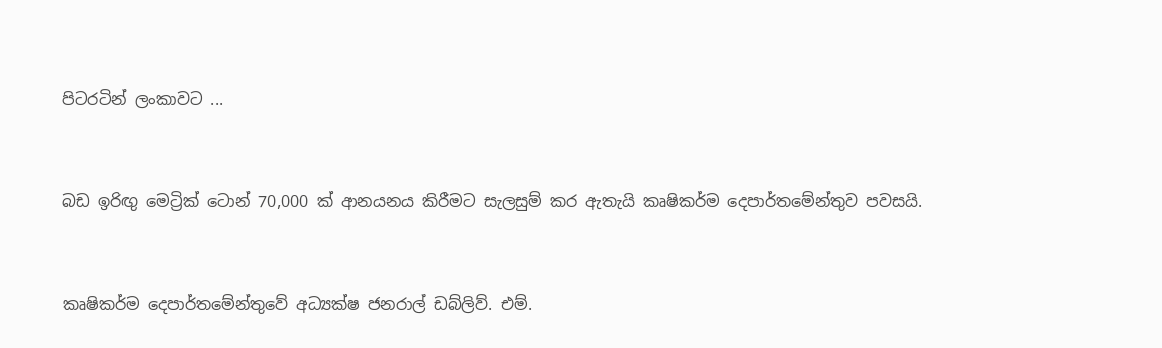පිටරටින් ලංකාවට ...


බඩ ඉරිඟු මෙට්‍රික් ටොන් 70,000 ක් ආනයනය කිරීමට සැලසුම් කර ඇතැයි කෘෂිකර්ම දෙපාර්තමේන්තුව පවසයි.


කෘෂිකර්ම දෙපාර්තමේන්තුවේ අධ්‍යක්ෂ ජනරාල් ඩබ්ලිව්. එම්.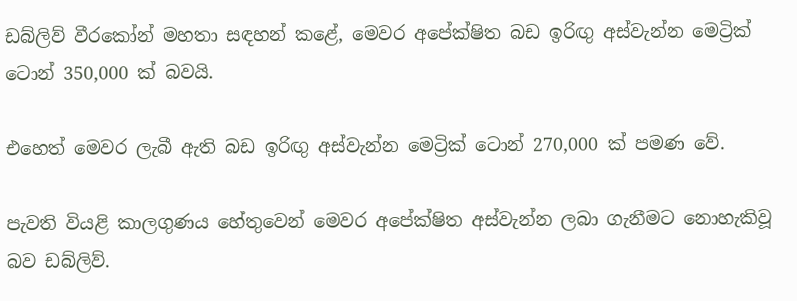ඩබ්ලිව් වීරකෝන් මහතා සඳහන් කළේ, මෙවර අපේක්ෂිත බඩ ඉරිඟු අස්වැන්න මෙට්‍රික් ටොන් 350,000 ක් බවයි.

එහෙත් මෙවර ලැබී ඇති බඩ ඉරිඟු අස්වැන්න මෙට්‍රික් ටොන් 270,000 ක් පමණ වේ.

පැවති වියළි කාලගුණය හේතුවෙන් මෙවර අපේක්ෂිත අස්වැන්න ලබා ගැනීමට නොහැකිවූ බව ඩබ්ලිව්.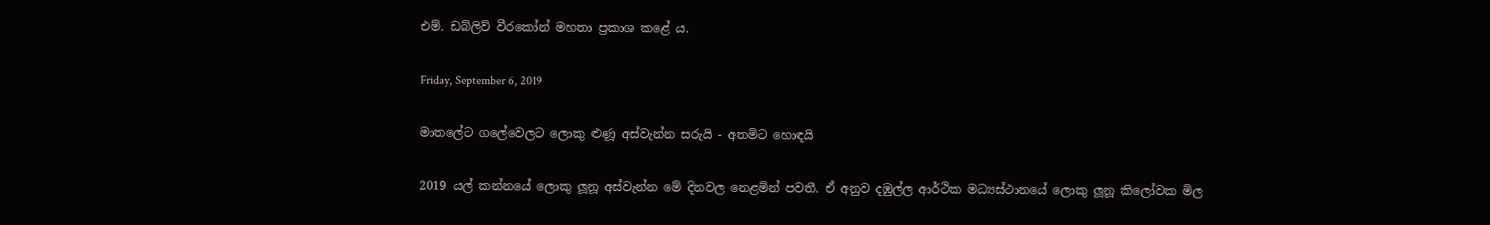එම්. ඩබ්ලිව් වීරකෝන් මහතා ප්‍රකාශ කළේ ය.

Friday, September 6, 2019

මාතලේට ගලේවෙලට ලොකු ළුණූ අස්වැන්න සරුයි - අතමිට හොඳයි

2019 යල් කන්නයේ ලොකු ලූනූ අස්වැන්න මේ දිනවල නෙළමින් පවතී. ඒ අනුව දඹුල්ල ආර්ථික මධ්‍යස්ථානයේ ලොකු ලූනූ කිලෝවක මිල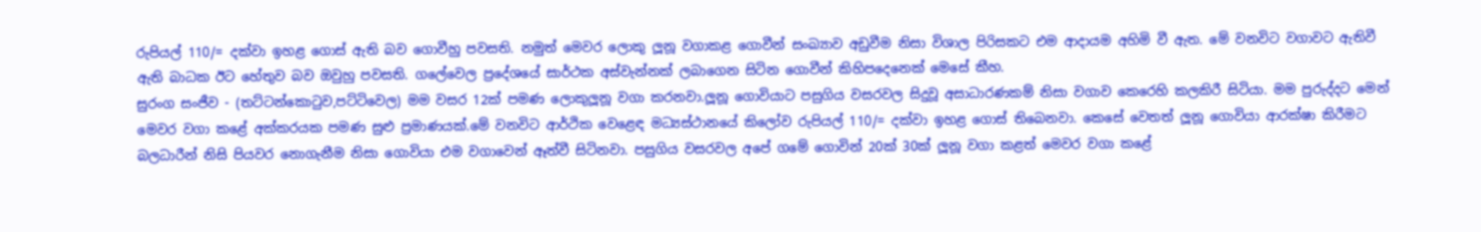රුපියල් 110/= දක්වා ඉහළ ගොස් ඇති බව ගොවීහු පවසති. නමුත් මෙවර ලොකු ලූනූ වගාකළ ගොවීන් සංඛ්‍යාව අඩුවීම නිසා විශාල පිරිසකට එම ආදායම අහිමි වී ඇත. මේ වනවිට වගාවට ඇතිවී ඇති බාධක ඊට හේතුව බව ඔවුහු පවසති. ගලේවෙල ප්‍රදේශයේ සාර්ථක අස්වැන්නක් ලබාගෙන සිටින ගොවීන් කිහිපදෙනෙක් මෙසේ කීහ.
සුරංග සංජීව - (තට්ටන්කොටුව,පට්ටිවෙල) මම වසර 12ක් පමණ ලොකුලූනූ වගා කරනවා.ලූනූ ගොවියාට පසුගිය වසරවල සිදුවූ අසාධාරණකම් නිසා වගාව කෙරෙහි කලකිරී සිටියා. මම පුරුද්දට මෙන් මෙවර වගා කළේ අක්කරයක පමණ සුළු ප්‍රමාණයක්.මේ වනවිට ආර්ථික වෙළෙඳ මධ්‍යස්ථානයේ කිලෝව රුපියල් 110/= දක්වා ඉහළ ගොස් තිබෙනවා. කෙසේ වෙතත් ලූනූ ගොවියා ආරක්ෂා කිරීමට බලධාරීන් නිසි පියවර නොගැනීම නිසා ගොවියා එම වගාවෙන් ඈත්වී සිටිනවා. පසුගිය වසරවල අපේ ගමේ ගොවින් 20ක් 30ක් ලූනූ වගා කළත් මෙවර වගා කළේ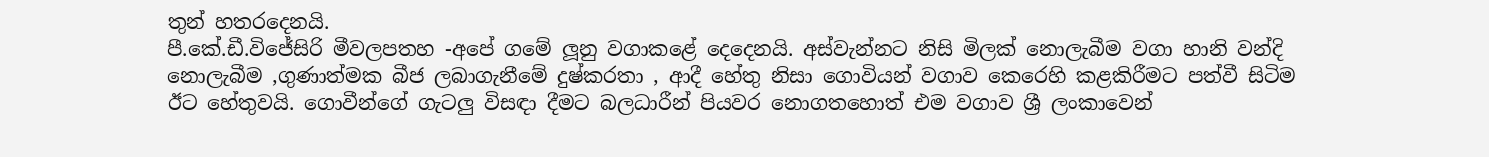තුන් හතරදෙනයි.
පී.කේ.ඩී.විජේසිරි මීවලපතහ -අපේ ගමේ ලූනු වගාකළේ දෙදෙනයි. අස්වැන්නට නිසි මිලක් නොලැබීම වගා හානි වන්දි නොලැබීම ,ගුණාත්මක බීජ ලබාගැනීමේ දුෂ්කරතා , ආදී හේතු නිසා ගොවියන් වගාව කෙරෙහි කළකිරීමට පත්වී සිටිම ඊට හේතුවයි. ගොවීන්ගේ ගැටලු විසඳා දීමට බලධාරීන් පියවර නොගතහොත් එම වගාව ශ්‍රී ලංකාවෙන්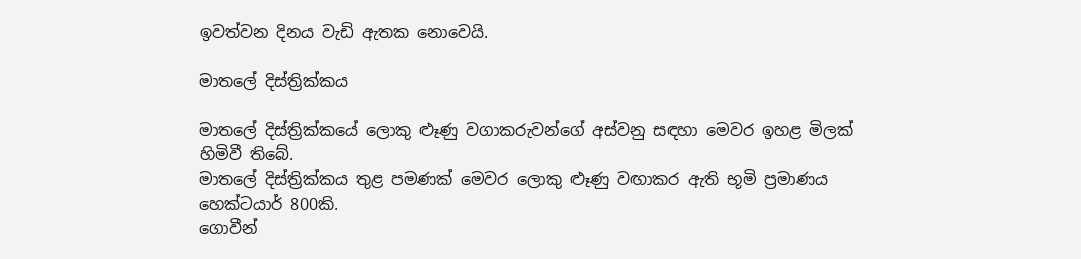ඉවත්වන දිනය වැඩි ඇතක නොවෙයි.

මාතලේ දිස්ත්‍රික්කය

මාතලේ දිස්ත්‍රික්කයේ ලොකු ළූණු වගාකරුවන්ගේ අස්වනු සඳහා මෙවර ඉහළ මිලක් හිමිවී තිබේ.
මාතලේ දිස්ත්‍රික්කය තුළ පමණක් මෙවර ලොකු ළූණු වඟාකර ඇති භූමි ප්‍රමාණය හෙක්ටයාර් 800කි.
ගොවීන්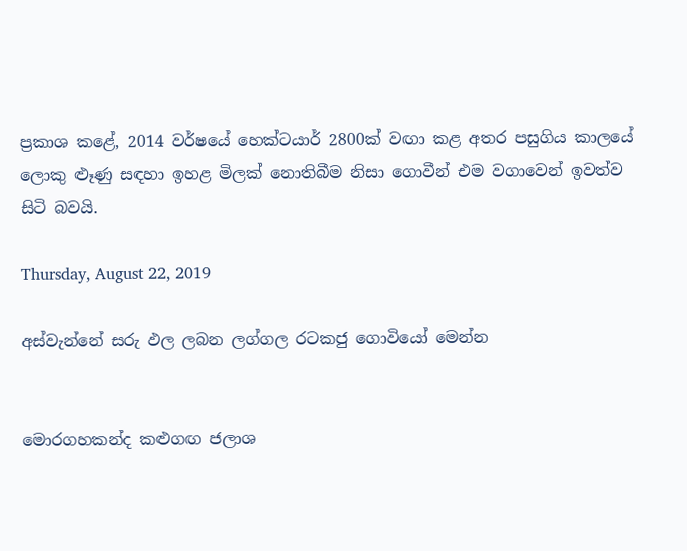ප්‍රකාශ කළේ, 2014 වර්ෂයේ හෙක්ටයාර් 2800ක් වඟා කළ අතර පසුගිය කාලයේ ලොකු ළූණු සඳහා ඉහළ මිලක් නොතිබීම නිසා ගොවීන් එම වගාවෙන් ඉවත්ව සිටි බවයි.

Thursday, August 22, 2019

අස්වැන්නේ සරු ඵල ලබන ලග්ගල රටකජු ගොවියෝ මෙන්න


මොරගහකන්ද කළුගඟ ජලාශ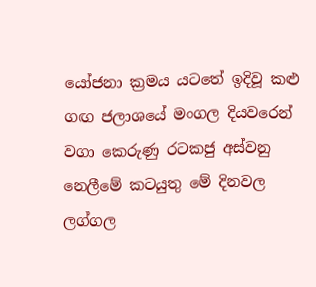යෝජනා ක්‍රමය යටතේ ඉදිවූ කළු ගඟ ජලාශයේ මංගල දියවරෙන් වගා කෙරුණු රටකජු අස්වනු නෙලීමේ කටයුතු මේ දිනවල ලග්ගල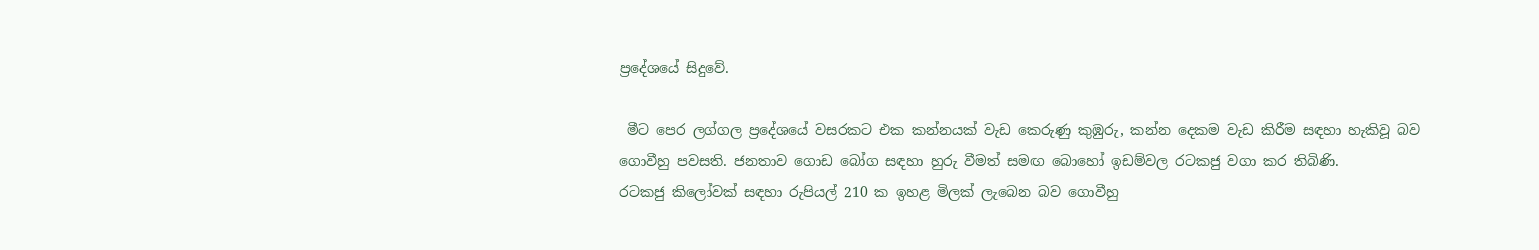ප්‍රදේශයේ සිදුවේ.

 මීට පෙර ලග්ගල ප්‍රදේශයේ වසරකට එක කන්නයක් වැඩ කෙරුණු කුඹුරු, කන්න දෙකම වැඩ කිරීම සඳහා හැකිවූ බව ගොවීහු පවසති. ජනතාව ගොඩ බෝග සඳහා හුරු වීමත් සමඟ බොහෝ ඉඩම්වල රටකජු වගා කර තිබිණි.
රටකජු කිලෝවක් සඳහා රුපියල් 210 ක ඉහළ මිලක් ලැබෙන බව ගොවීහු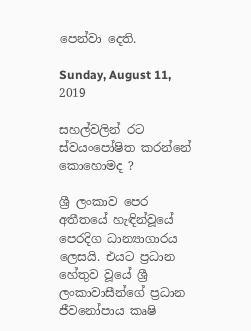පෙන්වා දෙති.

Sunday, August 11, 2019

සහල්වලින් රට ස්වයංපෝෂිත කරන්නේ කොහොමද ?

ශ්‍රී ලංකාව පෙර අතීතයේ හැඳින්වූයේ පෙරදිග ධාන්‍යාගාරය ලෙසයි. එයට ප්‍රධාන හේතුව වූයේ ශ්‍රී ලංකාවාසීන්ගේ ප්‍රධාන ජීවනෝපාය කෘෂි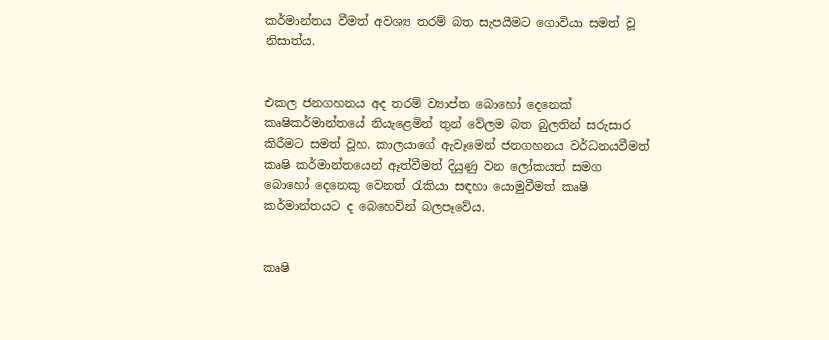කර්මාන්තය වීමත් අවශ්‍ය තරම් බත සැපයීමට ගොවියා සමත් වූ නිසාත්ය.


එකල ජනගහනය අද තරම් ව්‍යාප්ත බොහෝ දෙනෙක් කෘෂිකර්මාන්තයේ නියැළෙමින් තුන් වේලම බත බුලතින් සරුසාර කිරීමට සමත් වූහ. කාලයාගේ ඇවෑමෙන් ජනගහනය වර්ධනයවීමත් කෘෂි කර්මාන්තයෙන් ඈත්වීමත් දියුණු වන ලෝකයත් සමග බොහෝ දෙනෙකු වෙනත් රැකියා සඳහා යොමුවීමත් කෘෂි කර්මාන්තයට ද බෙහෙවින් බලපෑවේය.


කෘෂි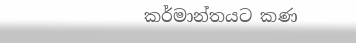කර්මාන්තයට කණ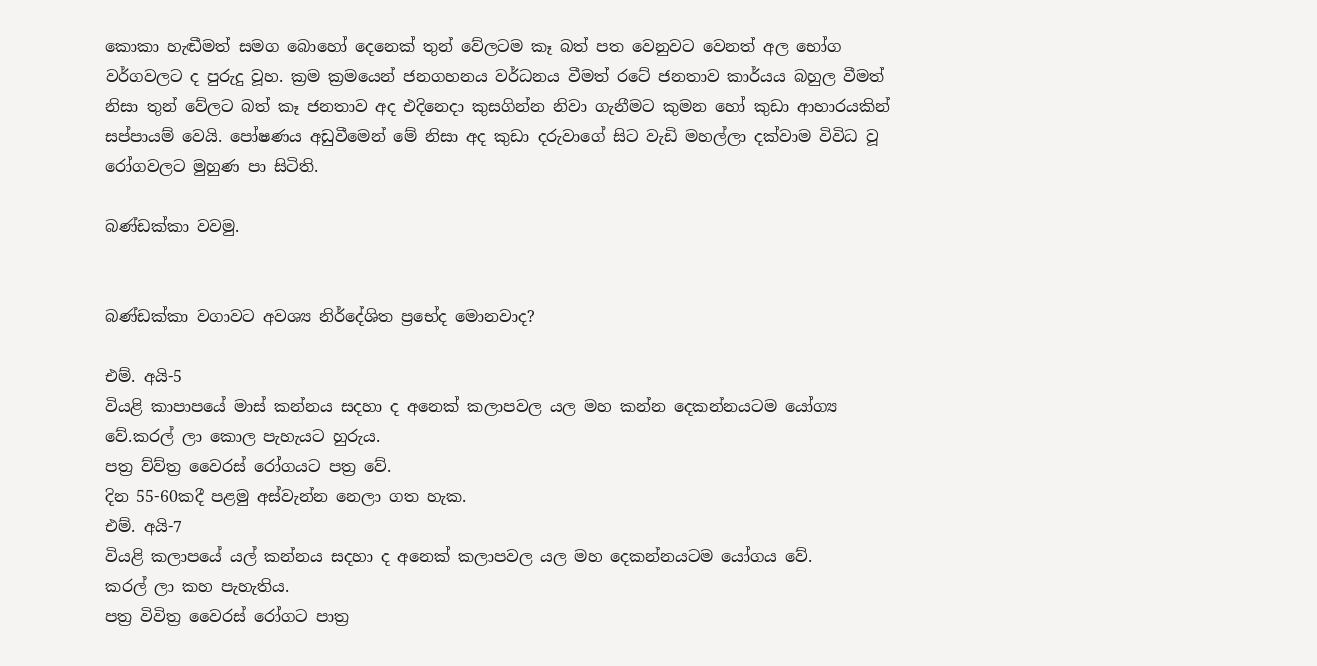කොකා හැඬීමත් සමග බොහෝ දෙනෙක් තුන් වේලටම කෑ බත් පත වෙනුවට වෙනත් අල භෝග වර්ගවලට ද පුරුදු වූහ. ක්‍රම ක්‍රමයෙන් ජනගහනය වර්ධනය වීමත් රටේ ජනතාව කාර්යය බහුල වීමත් නිසා තුන් වේලට බත් කෑ ජනතාව අද එදිනෙදා කුසගින්න නිවා ගැනීමට කුමන හෝ කුඩා ආහාරයකින් සප්පායම් වෙයි. පෝෂණය අඩුවීමෙන් මේ නිසා අද කුඩා දරුවාගේ සිට වැඩි මහල්ලා දක්වාම විවිධ වූ රෝගවලට මුහුණ පා සිටිති.

බණ්ඩක්කා වවමු.


බණ්ඩක්කා වගාවට අවශ්‍ය නිර්දේශිත ප්‍රභේද මොනවාද?

එම්. අයි-5
වියළි කාපාපයේ මාස් කන්නය සදහා ද අනෙක් කලාපවල යල මහ කන්න දෙකන්නයටම යෝග්‍ය වේ.කරල් ලා කොල පැහැයට හුරුය.
පත්‍ර ව්ව්ත්‍ර වෛරස් රෝගයට පත්‍ර වේ.
දින 55-60කදී පළමු අස්වැන්න නෙලා ගත හැක.
එම්. අයි-7
වියළි කලාපයේ යල් කන්නය සදහා ද අනෙක් කලාපවල යල මහ දෙකන්නයටම යෝගය වේ.
කරල් ලා කහ පැහැතිය.
පත්‍ර විවිත්‍ර වෛරස් රෝගට පාත්‍ර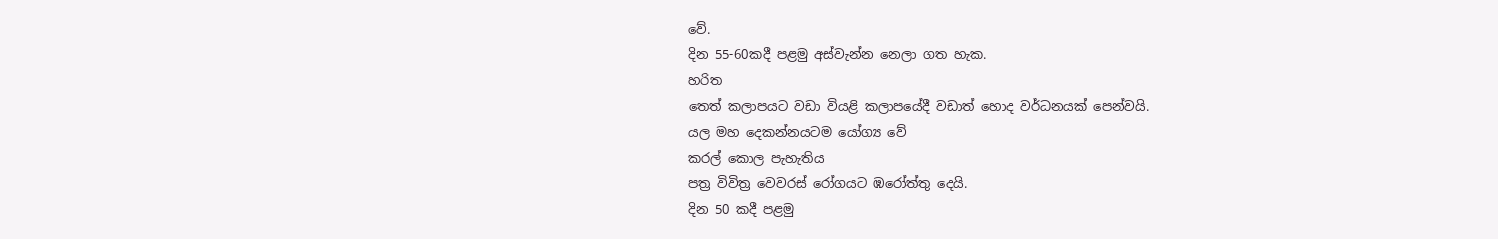වේ.
දින 55-60කදී පළමු අස්වැන්න නෙලා ගත හැක.
හරිත
තෙත් කලාපයට වඩා වියළි කලාපයේදී වඩාත් හොද වර්ධනයක් පෙන්වයි.
යල මහ දෙකන්නය‍‍ටම යෝග්‍ය වේ
කරල් කොල පැහැතිය
පත්‍ර විවිත්‍ර වෙවරස් රෝගයට ඹරෝත්තු දෙයි.
දින 50 කදී පළමු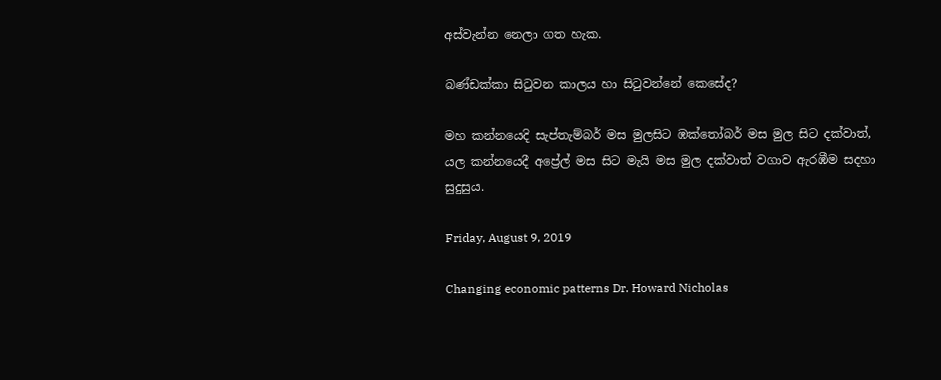අස්වැන්න නෙලා ගත හැක.

බණ්ඩක්කා සිටුවන කාලය හා සිටුවන්නේ කෙසේද?

මහ කන්නයෙදි සැප්තැම්බර් මස මුලසිට ඹක්තෝබර් මස මුල සිට දක්වාත්, යල කන්නයෙදී අප්‍රේල් මස සිට මැයි මස මුල දක්වාත් වගාව ඇරඹීම සදහා සුදුසුය.

Friday, August 9, 2019

Changing economic patterns Dr. Howard Nicholas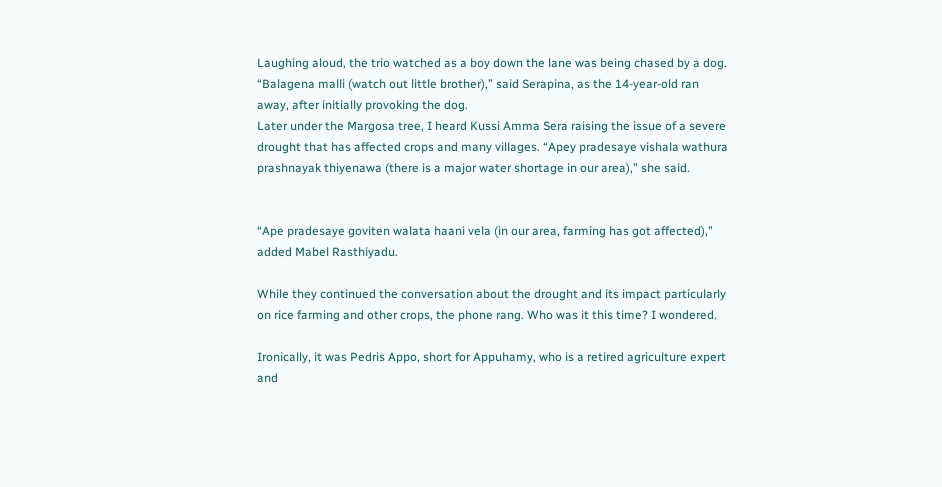Laughing aloud, the trio watched as a boy down the lane was being chased by a dog. “Balagena malli (watch out little brother),” said Serapina, as the 14-year-old ran away, after initially provoking the dog.
Later under the Margosa tree, I heard Kussi Amma Sera raising the issue of a severe drought that has affected crops and many villages. “Apey pradesaye vishala wathura prashnayak thiyenawa (there is a major water shortage in our area),” she said.


“Ape pradesaye goviten walata haani vela (in our area, farming has got affected),” added Mabel Rasthiyadu.

While they continued the conversation about the drought and its impact particularly on rice farming and other crops, the phone rang. Who was it this time? I wondered.

Ironically, it was Pedris Appo, short for Appuhamy, who is a retired agriculture expert and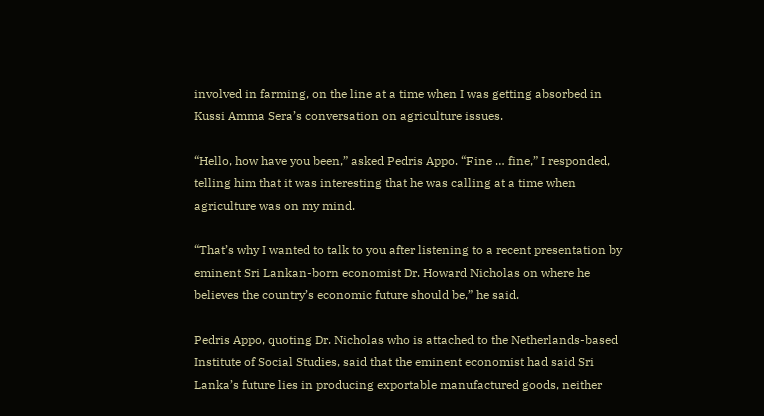involved in farming, on the line at a time when I was getting absorbed in Kussi Amma Sera’s conversation on agriculture issues.

“Hello, how have you been,” asked Pedris Appo. “Fine … fine,” I responded, telling him that it was interesting that he was calling at a time when agriculture was on my mind.

“That’s why I wanted to talk to you after listening to a recent presentation by eminent Sri Lankan-born economist Dr. Howard Nicholas on where he believes the country’s economic future should be,” he said.

Pedris Appo, quoting Dr. Nicholas who is attached to the Netherlands-based Institute of Social Studies, said that the eminent economist had said Sri Lanka’s future lies in producing exportable manufactured goods, neither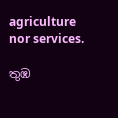agriculture nor services.

තුඹ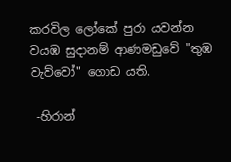කරවිල ලෝකේ පුරා යවන්න වයඹ සුදානම් ආණමඩුවේ "තුඹ වැව්වෝ" ගොඩ යති.

 -හිරාන්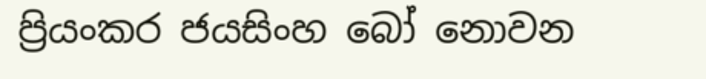ප්‍රියංකර ජයසිංහ බෝ නොවන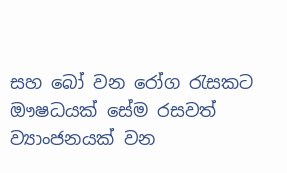සහ බෝ වන රෝග රැසකට ඖෂධයක් සේම රසවත් ව්‍යාංජනයක් වන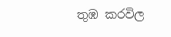තුඹ කරවිල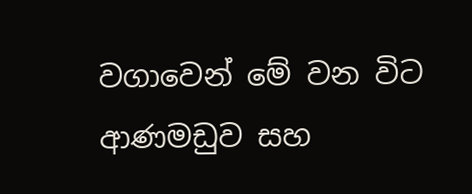වගාවෙන් මේ වන විට ආණමඩුව සහ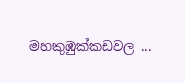මහකුඹුක්කඩවල ...